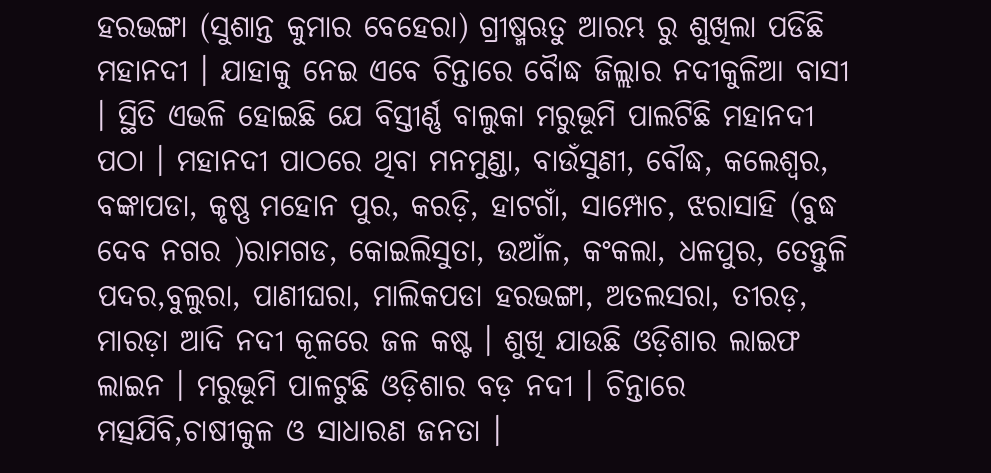ହରଭଙ୍ଗା (ସୁଶାନ୍ତ କୁମାର ବେହେରା) ଗ୍ରୀଷ୍ମଋତୁ ଆରମ୍ଭ ରୁ ଶୁଖିଲା ପଡିଛି ମହାନଦୀ । ଯାହାକୁ ନେଇ ଏବେ ଚିନ୍ତାରେ ବୋୖଦ୍ଧ ଜିଲ୍ଲାର ନଦୀକୁଳିଆ ବାସୀ । ସ୍ଥିତି ଏଭଳି ହୋଇଛି ଯେ ବିସ୍ତୀର୍ଣ୍ଣ ବାଲୁକା ମରୁଭୂମି ପାଲଟିଛି ମହାନଦୀ ପଠା । ମହାନଦୀ ପାଠରେ ଥିବା ମନମୁଣ୍ଡା, ବାଉଁସୁଣୀ, ବୌଦ୍ଧ, କଲେଶ୍ୱର, ବଙ୍କାପଡା, କୃଷ୍ଣ ମହୋନ ପୁର, କରଡ଼ି, ହାଟଗାଁ, ସାମ୍ପୋଚ, ଝରାସାହି (ବୁଦ୍ଧ ଦେବ ନଗର )ରାମଗଡ, କୋଇଲିସୁତା, ଉଆଁଳ, କଂକଲା, ଧଳପୁର, ତେନ୍ତୁଳି ପଦର,ବୁଲୁରା, ପାଣୀଘରା, ମାଲିକପଡା ହରଭଙ୍ଗା, ଅତଲସରା, ତୀରଡ଼, ମାରଡ଼ା ଆଦି ନଦୀ କୂଳରେ ଜଳ କଷ୍ଟ । ଶୁଖି ଯାଉଛି ଓଡ଼ିଶାର ଲାଇଫ ଲାଇନ । ମରୁଭୂମି ପାଳଟୁଛି ଓଡ଼ିଶାର ବଡ଼ ନଦୀ । ଚିନ୍ତାରେ ମତ୍ସଯିବି,ଚାଷୀକୁଳ ଓ ସାଧାରଣ ଜନତା ।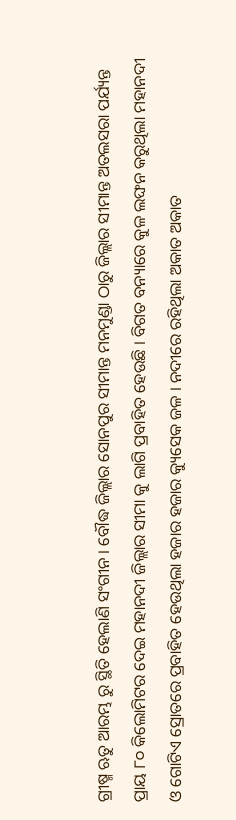ଗ୍ରୀଷ୍ମ ଋତୁ ଆରମ୍ଭ ରୁ ସ୍ଥିତି ହେଲାଣି ସଂଗୀନ । ବୌଦ୍ଧ ଜିଲ୍ଲାର ସୋନପୁର ସୀମାନ୍ତ ମନମୁଣ୍ଡା ଠାରୁ ଜିଲ୍ଲାର ସୀମାନ୍ତ ଅତଲସରା ପର୍ଯ୍ୟନ୍ତ ପ୍ରାୟ ୮୦ କିଲୋମିଟର ଦେଇ ମହାନଦୀ ଜିଲ୍ଲାର ସୀମା କୁ ଲାଗି ପ୍ରବାହିତ ହେଉଛି । ବିଗତ ବନ୍ୟାରେ କୁଳ ଲଙ୍ଘନ କରୁଥିଲା ମହାନଦୀ ଓ ଗୋଟିଏ ସ୍ରୋତରେ ପ୍ରବାହିତ ହେଉଥିଲା ହଜାର ହଜାର କ୍ୟୁସେକ ଜଳ । ନଦୀରେ ରହିଥିଲା ଅକାତ ଅକାତ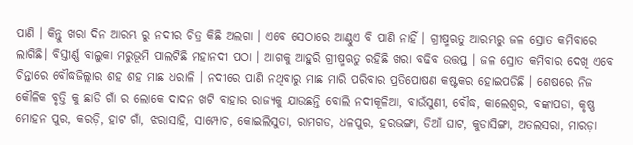ପାଣି । କିନ୍ତୁ ଖରା ଦିନ ଆରମ୍ଭ ରୁ ନଦୀର ଚିତ୍ର କିଛି ଅଲଗା । ଏବେ ସେଠାରେ ଆଣ୍ଠୁଏ ବି ପାଣି ନାହିଁ । ଗ୍ରୀଷ୍ମଋତୁ ଆରମ୍ଭରୁ ଜଳ ସ୍ରୋତ କମିବାରେ ଲାଗିଛି। ବିସ୍ତୀର୍ଣ୍ଣ ବାଲୁକା ମରୁଭୂମି ପାଲଟିଛି ମହାନଦୀ ପଠା । ଆଗକୁ ଆହୁରି ଗ୍ରୀଷ୍ମଋତୁ ରହିଛି ଖରା ବଢିବ ଉତ୍ତପ୍ତ । ଜଳ ସ୍ରୋତ କମିବାର ଦେଖି ଏବେ ଚିନ୍ତାରେ ବୌଦ୍ଧଜିଲ୍ଲାର ଶହ ଶହ ମାଛ ଧରାଳି । ନଦୀରେ ପାଣି ନଥିବାରୁ ମାଛ ମାରି ପରିବାର ପ୍ରତିପୋଷଣ କଷ୍ଟକର ହୋଇପଡିଛି । ଶେଷରେ ନିଜ କୌଳିକ ବୃତ୍ତି କୁ ଛାଡି ଗାଁ ର ଲୋକେ ଦାଦନ ଖଟି ବାହାର ରାଜ୍ୟକୁ ଯାଉଛନ୍ତି ବୋଲି ନଦୀକୂଳିଆ, ବାଉଁସୁଣୀ, ବୌଦ୍ଧ, କାଲେଶ୍ଵର, ବଙ୍କାପଡା, କୃଷ୍ଣ ମୋହନ ପୁର, କରଡ଼ି, ହାଟ ଗାଁ, ଝରାସାହି, ସାମ୍ପୋଚ, କୋଇଲିସୁତା, ରାମଗଡ, ଧଳପୁର, ହରଭଙ୍ଗା, ଡିଆଁ ଘାଟ, କୁଡାସିଙ୍ଗା, ଅତଲସରା, ମାରଡ଼ା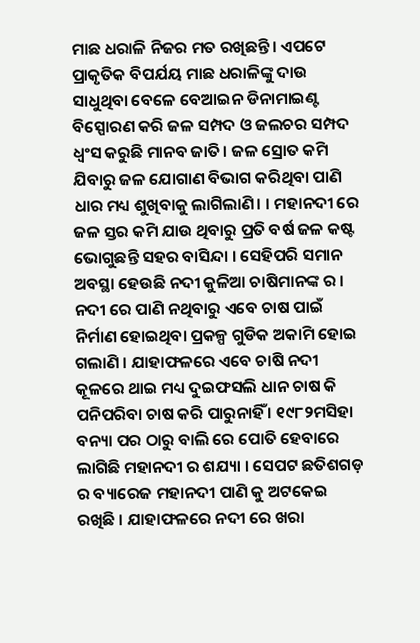ମାଛ ଧରାଳି ନିଜର ମତ ରଖିଛନ୍ତି। ଏପଟେ ପ୍ରାକୃତିକ ବିପର୍ଯୟ ମାଛ ଧରାଳିଙ୍କୁ ଦାଉ ସାଧୁଥିବା ବେଳେ ବେଆଇନ ଡିନାମାଇଣ୍ଟ ବିସ୍ପୋରଣ କରି ଜଳ ସମ୍ପଦ ଓ ଜଲଚର ସମ୍ପଦ ଧ୍ୱଂସ କରୁଛି ମାନବ ଜାତି। ଜଳ ସ୍ରୋତ କମି ଯିବାରୁ ଜଳ ଯୋଗାଣ ବିଭାଗ କରିଥିବା ପାଣି ଧାର ମଧ୍ୟ ଶୁଖିବାକୁ ଲାଗିଲାଣି। । ମହାନଦୀ ରେ ଜଳ ସ୍ତର କମି ଯାଉ ଥିବାରୁ ପ୍ରତି ବର୍ଷ ଜଳ କଷ୍ଟ ଭୋଗୁଛନ୍ତି ସହର ବାସିନ୍ଦା । ସେହିପରି ସମାନ ଅବସ୍ଥା ହେଉଛି ନଦୀ କୁଳିଆ ଚାଷିମାନଙ୍କ ର । ନଦୀ ରେ ପାଣି ନଥିବାରୁ ଏବେ ଚାଷ ପାଇଁ ନିର୍ମାଣ ହୋଇଥିବା ପ୍ରକଳ୍ପ ଗୁଡିକ ଅକାମି ହୋଇ ଗଲାଣି । ଯାହାଫଳରେ ଏବେ ଚାଷି ନଦୀ କୂଳରେ ଥାଇ ମଧ୍ୟ ଦୁଇଫସଲି ଧାନ ଚାଷ କି ପନିପରିବା ଚାଷ କରି ପାରୁନାହିଁ । ୧୯୮୨ମସିହା ବନ୍ୟା ପର ଠାରୁ ବାଲି ରେ ପୋତି ହେବାରେ ଲାଗିଛି ମହାନଦୀ ର ଶଯ୍ୟା । ସେପଟ ଛତିଶଗଡ଼ ର ବ୍ୟାରେଜ ମହାନଦୀ ପାଣି କୁ ଅଟକେଇ ରଖିଛି । ଯାହାଫଳରେ ନଦୀ ରେ ଖରା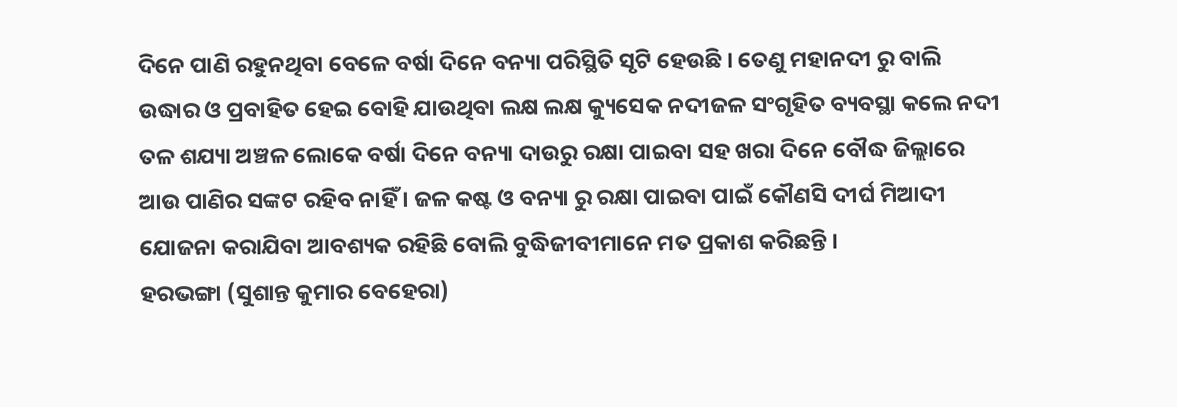ଦିନେ ପାଣି ରହୁନଥିବା ବେଳେ ବର୍ଷା ଦିନେ ବନ୍ୟା ପରିସ୍ଥିତି ସୃଟି ହେଉଛି । ତେଣୁ ମହାନଦୀ ରୁ ବାଲି ଉଦ୍ଧାର ଓ ପ୍ରବାହିତ ହେଇ ବୋହି ଯାଉଥିବା ଲକ୍ଷ ଲକ୍ଷ କ୍ୟୁସେକ ନଦୀଜଳ ସଂଗୃହିତ ବ୍ୟବସ୍ଥା କଲେ ନଦୀ ତଳ ଶଯ୍ୟା ଅଞ୍ଚଳ ଲୋକେ ବର୍ଷା ଦିନେ ବନ୍ୟା ଦାଉରୁ ରକ୍ଷା ପାଇବା ସହ ଖରା ଦିନେ ବୌଦ୍ଧ ଜିଲ୍ଲାରେ ଆଉ ପାଣିର ସଙ୍କଟ ରହିବ ନାହିଁ । ଜଳ କଷ୍ଟ ଓ ବନ୍ୟା ରୁ ରକ୍ଷା ପାଇବା ପାଇଁ କୌଣସି ଦୀର୍ଘ ମିଆଦୀ ଯୋଜନା କରାଯିବା ଆବଶ୍ୟକ ରହିଛି ବୋଲି ବୁଦ୍ଧିଜୀବୀମାନେ ମତ ପ୍ରକାଶ କରିଛନ୍ତି ।
ହରଭଙ୍ଗା (ସୁଶାନ୍ତ କୁମାର ବେହେରା)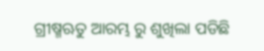ଗ୍ରୀଷ୍ମଋତୁ ଆରମ୍ଭ ରୁ ଶୁଖିଲା ପଡିଛି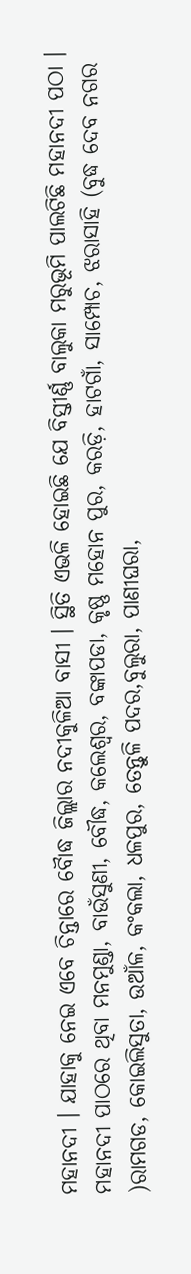ମହାନଦୀ । ଯାହାକୁ ନେଇ ଏବେ ଚିନ୍ତାରେ ବୋୖଦ୍ଧ ଜିଲ୍ଲାର ନଦୀକୁଳିଆ ବାସୀ । ସ୍ଥିତି ଏଭଳି ହୋଇଛି ଯେ ବିସ୍ତୀର୍ଣ୍ଣ ବାଲୁକା ମରୁଭୂମି ପାଲଟିଛି ମହାନଦୀ ପଠା । ମହାନଦୀ ପାଠରେ ଥିବା ମନମୁଣ୍ଡା, ବାଉଁସୁଣୀ, ବୌଦ୍ଧ, କଲେଶ୍ୱର, ବଙ୍କାପଡା, କୃଷ୍ଣ ମହୋନ ପୁର, କରଡ଼ି, ହାଟଗାଁ, ସାମ୍ପୋଚ, ଝରାସାହି (ବୁଦ୍ଧ ଦେବ ନଗର )ରାମଗଡ, କୋଇଲିସୁତା, ଉଆଁଳ, କଂକଲା, ଧଳପୁର, ତେନ୍ତୁଳି ପଦର,ବୁଲୁରା, ପାଣୀଘରା,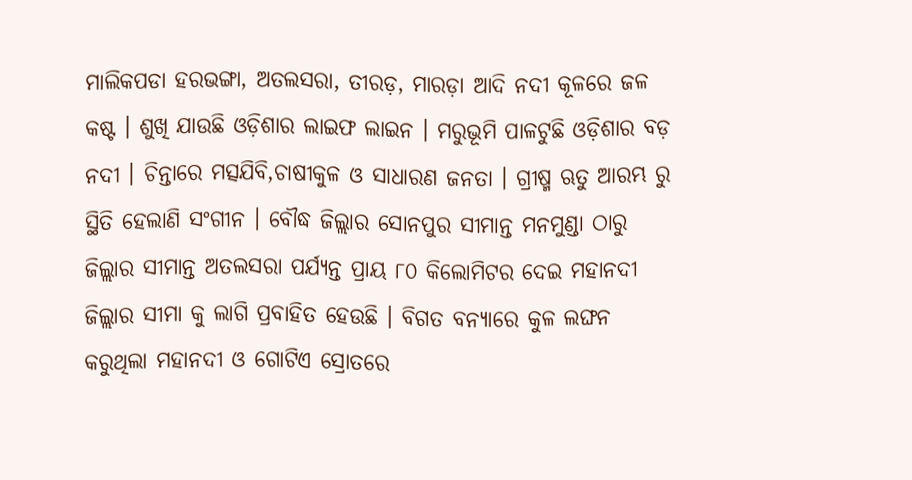ମାଲିକପଡା ହରଭଙ୍ଗା, ଅତଲସରା, ତୀରଡ଼, ମାରଡ଼ା ଆଦି ନଦୀ କୂଳରେ ଜଳ କଷ୍ଟ । ଶୁଖି ଯାଉଛି ଓଡ଼ିଶାର ଲାଇଫ ଲାଇନ । ମରୁଭୂମି ପାଳଟୁଛି ଓଡ଼ିଶାର ବଡ଼ ନଦୀ । ଚିନ୍ତାରେ ମତ୍ସଯିବି,ଚାଷୀକୁଳ ଓ ସାଧାରଣ ଜନତା । ଗ୍ରୀଷ୍ମ ଋତୁ ଆରମ୍ଭ ରୁ ସ୍ଥିତି ହେଲାଣି ସଂଗୀନ । ବୌଦ୍ଧ ଜିଲ୍ଲାର ସୋନପୁର ସୀମାନ୍ତ ମନମୁଣ୍ଡା ଠାରୁ ଜିଲ୍ଲାର ସୀମାନ୍ତ ଅତଲସରା ପର୍ଯ୍ୟନ୍ତ ପ୍ରାୟ ୮୦ କିଲୋମିଟର ଦେଇ ମହାନଦୀ ଜିଲ୍ଲାର ସୀମା କୁ ଲାଗି ପ୍ରବାହିତ ହେଉଛି । ବିଗତ ବନ୍ୟାରେ କୁଳ ଲଙ୍ଘନ କରୁଥିଲା ମହାନଦୀ ଓ ଗୋଟିଏ ସ୍ରୋତରେ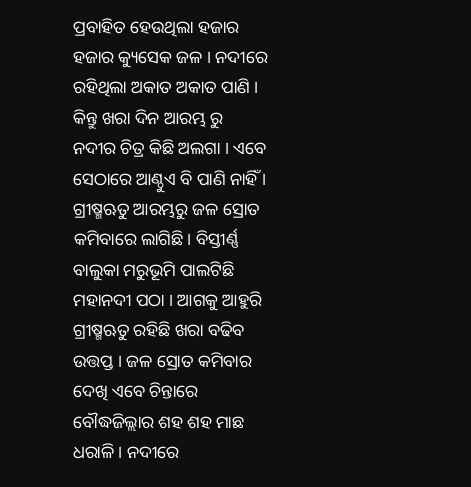ପ୍ରବାହିତ ହେଉଥିଲା ହଜାର ହଜାର କ୍ୟୁସେକ ଜଳ । ନଦୀରେ ରହିଥିଲା ଅକାତ ଅକାତ ପାଣି । କିନ୍ତୁ ଖରା ଦିନ ଆରମ୍ଭ ରୁ ନଦୀର ଚିତ୍ର କିଛି ଅଲଗା । ଏବେ ସେଠାରେ ଆଣ୍ଠୁଏ ବି ପାଣି ନାହିଁ । ଗ୍ରୀଷ୍ମଋତୁ ଆରମ୍ଭରୁ ଜଳ ସ୍ରୋତ କମିବାରେ ଲାଗିଛି। ବିସ୍ତୀର୍ଣ୍ଣ ବାଲୁକା ମରୁଭୂମି ପାଲଟିଛି ମହାନଦୀ ପଠା । ଆଗକୁ ଆହୁରି ଗ୍ରୀଷ୍ମଋତୁ ରହିଛି ଖରା ବଢିବ ଉତ୍ତପ୍ତ । ଜଳ ସ୍ରୋତ କମିବାର ଦେଖି ଏବେ ଚିନ୍ତାରେ ବୌଦ୍ଧଜିଲ୍ଲାର ଶହ ଶହ ମାଛ ଧରାଳି । ନଦୀରେ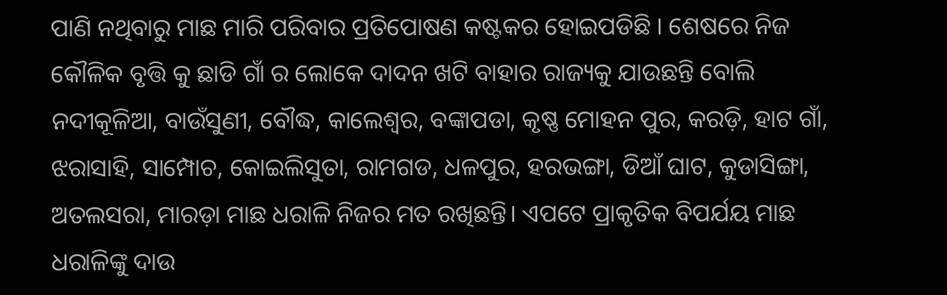ପାଣି ନଥିବାରୁ ମାଛ ମାରି ପରିବାର ପ୍ରତିପୋଷଣ କଷ୍ଟକର ହୋଇପଡିଛି । ଶେଷରେ ନିଜ କୌଳିକ ବୃତ୍ତି କୁ ଛାଡି ଗାଁ ର ଲୋକେ ଦାଦନ ଖଟି ବାହାର ରାଜ୍ୟକୁ ଯାଉଛନ୍ତି ବୋଲି ନଦୀକୂଳିଆ, ବାଉଁସୁଣୀ, ବୌଦ୍ଧ, କାଲେଶ୍ଵର, ବଙ୍କାପଡା, କୃଷ୍ଣ ମୋହନ ପୁର, କରଡ଼ି, ହାଟ ଗାଁ, ଝରାସାହି, ସାମ୍ପୋଚ, କୋଇଲିସୁତା, ରାମଗଡ, ଧଳପୁର, ହରଭଙ୍ଗା, ଡିଆଁ ଘାଟ, କୁଡାସିଙ୍ଗା, ଅତଲସରା, ମାରଡ଼ା ମାଛ ଧରାଳି ନିଜର ମତ ରଖିଛନ୍ତି। ଏପଟେ ପ୍ରାକୃତିକ ବିପର୍ଯୟ ମାଛ ଧରାଳିଙ୍କୁ ଦାଉ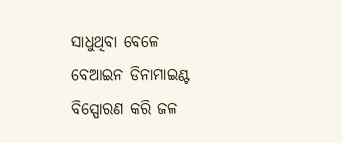ସାଧୁଥିବା ବେଳେ ବେଆଇନ ଡିନାମାଇଣ୍ଟ ବିସ୍ପୋରଣ କରି ଜଳ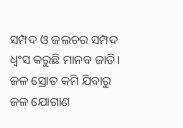ସମ୍ପଦ ଓ ଜଲଚର ସମ୍ପଦ ଧ୍ୱଂସ କରୁଛି ମାନବ ଜାତି। ଜଳ ସ୍ରୋତ କମି ଯିବାରୁ ଜଳ ଯୋଗାଣ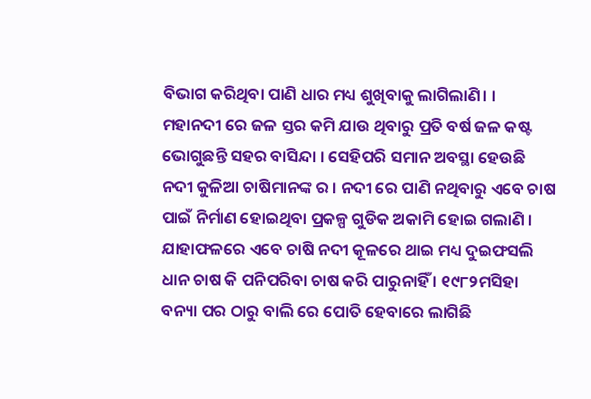ବିଭାଗ କରିଥିବା ପାଣି ଧାର ମଧ୍ୟ ଶୁଖିବାକୁ ଲାଗିଲାଣି। । ମହାନଦୀ ରେ ଜଳ ସ୍ତର କମି ଯାଉ ଥିବାରୁ ପ୍ରତି ବର୍ଷ ଜଳ କଷ୍ଟ ଭୋଗୁଛନ୍ତି ସହର ବାସିନ୍ଦା । ସେହିପରି ସମାନ ଅବସ୍ଥା ହେଉଛି ନଦୀ କୁଳିଆ ଚାଷିମାନଙ୍କ ର । ନଦୀ ରେ ପାଣି ନଥିବାରୁ ଏବେ ଚାଷ ପାଇଁ ନିର୍ମାଣ ହୋଇଥିବା ପ୍ରକଳ୍ପ ଗୁଡିକ ଅକାମି ହୋଇ ଗଲାଣି । ଯାହାଫଳରେ ଏବେ ଚାଷି ନଦୀ କୂଳରେ ଥାଇ ମଧ୍ୟ ଦୁଇଫସଲି ଧାନ ଚାଷ କି ପନିପରିବା ଚାଷ କରି ପାରୁନାହିଁ । ୧୯୮୨ମସିହା ବନ୍ୟା ପର ଠାରୁ ବାଲି ରେ ପୋତି ହେବାରେ ଲାଗିଛି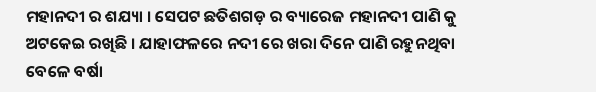ମହାନଦୀ ର ଶଯ୍ୟା । ସେପଟ ଛତିଶଗଡ଼ ର ବ୍ୟାରେଜ ମହାନଦୀ ପାଣି କୁ ଅଟକେଇ ରଖିଛି । ଯାହାଫଳରେ ନଦୀ ରେ ଖରା ଦିନେ ପାଣି ରହୁନଥିବା ବେଳେ ବର୍ଷା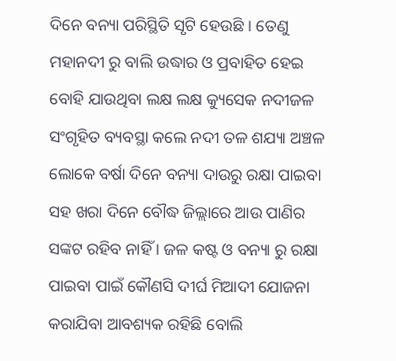ଦିନେ ବନ୍ୟା ପରିସ୍ଥିତି ସୃଟି ହେଉଛି । ତେଣୁ ମହାନଦୀ ରୁ ବାଲି ଉଦ୍ଧାର ଓ ପ୍ରବାହିତ ହେଇ ବୋହି ଯାଉଥିବା ଲକ୍ଷ ଲକ୍ଷ କ୍ୟୁସେକ ନଦୀଜଳ ସଂଗୃହିତ ବ୍ୟବସ୍ଥା କଲେ ନଦୀ ତଳ ଶଯ୍ୟା ଅଞ୍ଚଳ ଲୋକେ ବର୍ଷା ଦିନେ ବନ୍ୟା ଦାଉରୁ ରକ୍ଷା ପାଇବା ସହ ଖରା ଦିନେ ବୌଦ୍ଧ ଜିଲ୍ଲାରେ ଆଉ ପାଣିର ସଙ୍କଟ ରହିବ ନାହିଁ । ଜଳ କଷ୍ଟ ଓ ବନ୍ୟା ରୁ ରକ୍ଷା ପାଇବା ପାଇଁ କୌଣସି ଦୀର୍ଘ ମିଆଦୀ ଯୋଜନା କରାଯିବା ଆବଶ୍ୟକ ରହିଛି ବୋଲି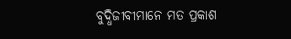ବୁଦ୍ଧିଜୀବୀମାନେ ମତ ପ୍ରକାଶ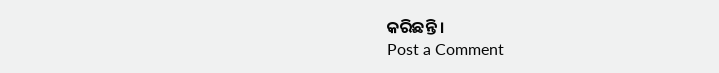କରିଛନ୍ତି ।
Post a Comment